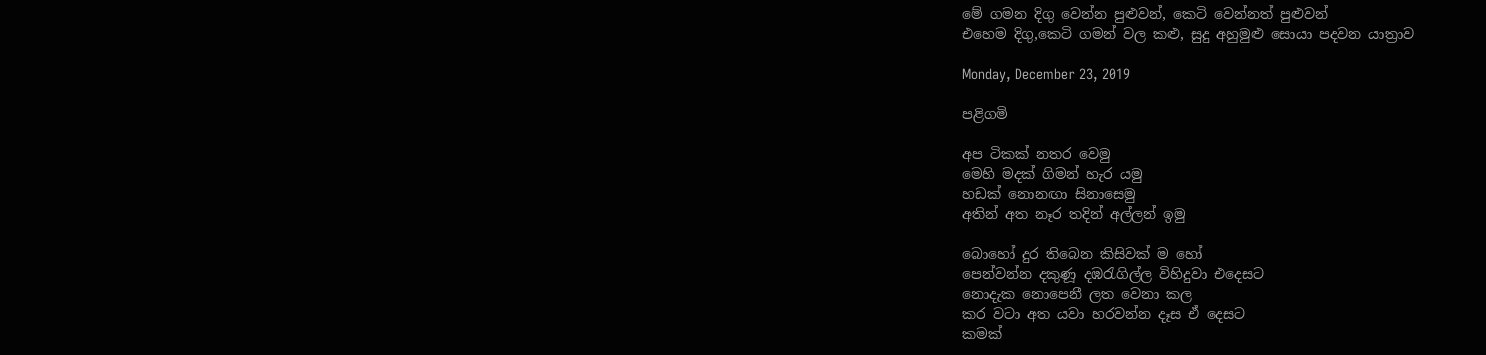මේ ගමන දිගු වෙන්න පුළුවන්, කෙටි වෙන්නත් පුළුවන්
එහෙම දිගු,කෙටි ගමන් වල කළු, සුදු අහුමුළු සොයා පදවන යාත්‍රාව

Monday, December 23, 2019

පළිගමි

අප ටිකක් නතර වෙමු
මෙහි මදක් ගිමන් හැර යමු
හඩක් නොනඟා සිනාසෙමු
අතින් අත නෑර තදින් අල්ලන් ඉමු

බොහෝ දුර තිබෙන කිසිවක් ම හෝ
පෙන්වන්න දකුණූ දඹරැගිල්ල විහිදුවා එදෙසට
නොදැක නොපෙනී ලත වෙනා කල
කර වටා අත යවා හරවන්න දෑස ඒ දෙසට
කමක්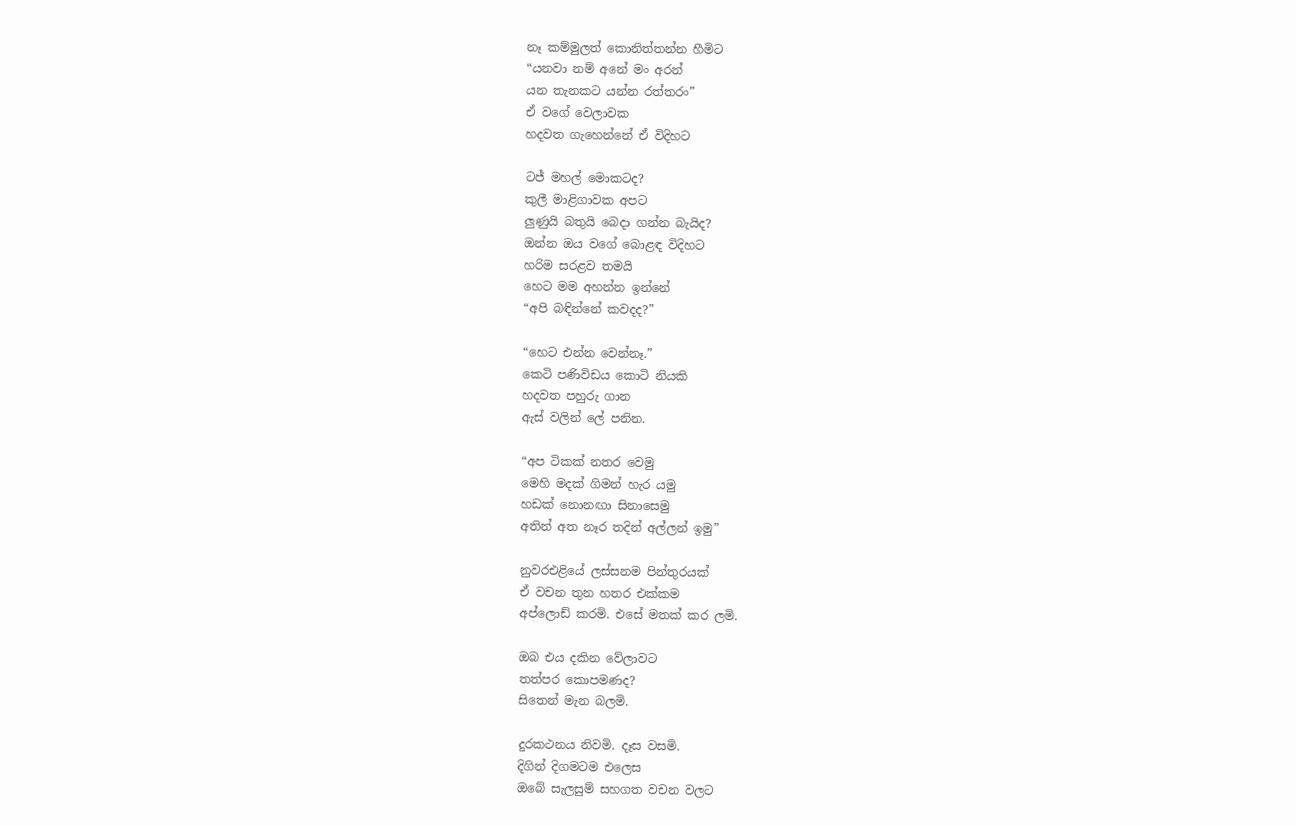නෑ කම්මුලත් කොනිත්තන්න හීමිට
“යනවා නම් අනේ මං අරන්
යන තැනකට යන්න රත්තරං”
ඒ වගේ වෙලාවක
හදවත ගැහෙන්නේ ඒ විදිහට

ටජ් මහල් මොකටද?
කුලී මාළිගාවක අපට
ලුණුයි බතුයි බෙදා ගන්න බැයිද?
ඔන්න ඔය වගේ බොළඳ විදිහට
හරිම සරළව තමයි
හෙට මම අහන්න ඉන්නේ
“අපි බඳින්නේ කවදද?”

“හෙට එන්න වෙන්නෑ.”
කෙටි පණිවිඩය කොටි නියකි
හදවත පහුරු ගාන
ඇස් වලින් ‍‍ලේ පනින.

“අප ටිකක් නතර වෙමු
මෙහි මදක් ගිමන් හැර යමු
හඩක් නොනඟා සිනාසෙමු
අතින් අත නෑර තදින් අල්ලන් ඉමු”

නුවරඑළියේ ලස්සනම පින්තුරයක්
ඒ වචන තුන හතර එක්කම
අප්ලොඩ් කරමි. එසේ මතක් කර ලමි.

ඔබ එය දකින වේලාවට
තත්පර කොපමණද?
සිතෙන් මැන බලමි.

දුරකථනය නිවමි. දෑස වසමි.
දිගින් දිගමටම එලෙස
ඔබේ සැලසුම් සහගත වචන වලට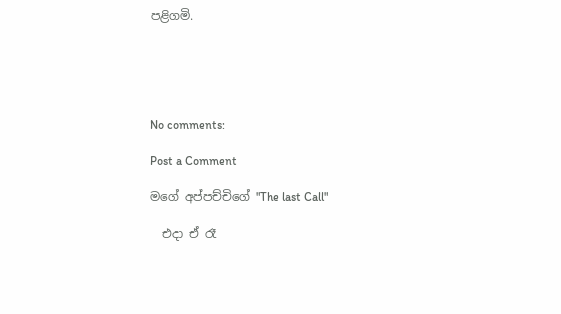පළිගමි.





No comments:

Post a Comment

මගේ අප්පච්චිගේ "The last Call"

  එදා ඒ රෑ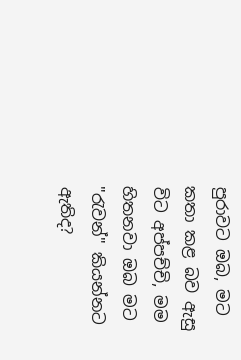පුරාවට ඔබ, මට කතා කළ බව ඇසු විට අප්පච්චි, මම හිතනවා ඔබ මට  "රැවන්" කියන්නට ඇතිද?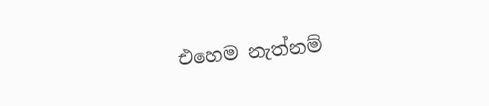එහෙම නැත්නම්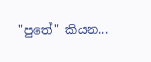"පුතේ" කියන...